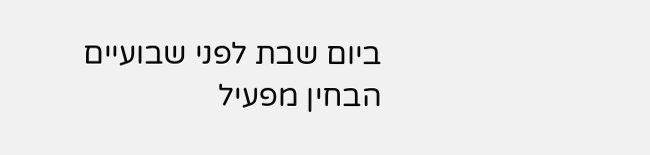ביום שבת לפני שבועיים הבחין מפעיל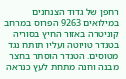רחפן של גדוד הצנחנים במילואים 9263 הפרוס במרחב קוניטרה באזור החיץ בסוריה בטנדר טויוטה ועליו תותח נגד מטוסים. הטנדר הוסתר בחצר מבנה וחנה מתחת לעץ כנראה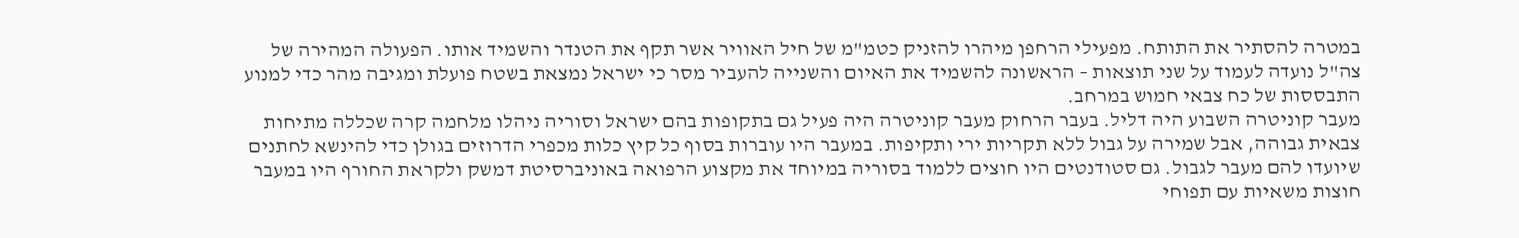במטרה להסתיר את התותח. מפעילי הרחפן מיהרו להזניק כטמ"מ של חיל האוויר אשר תקף את הטנדר והשמיד אותו. הפעולה המהירה של צה"ל נועדה לעמוד על שני תוצאות – הראשונה להשמיד את האיום והשנייה להעביר מסר כי ישראל נמצאת בשטח פועלת ומגיבה מהר כדי למנוע התבססות של כח צבאי חמוש במרחב.
מעבר קוניטרה השבוע היה דליל. בעבר הרחוק מעבר קוניטרה היה פעיל גם בתקופות בהם ישראל וסוריה ניהלו מלחמה קרה שכללה מתיחות צבאית גבוהה, אבל שמירה על גבול ללא תקריות ירי ותקיפות. במעבר היו עוברות בסוף כל קיץ כלות מכפרי הדרוזים בגולן כדי להינשא לחתנים שיועדו להם מעבר לגבול. גם סטודנטים היו חוצים ללמוד בסוריה במיוחד את מקצוע הרפואה באוניברסיטת דמשק ולקראת החורף היו במעבר חוצות משאיות עם תפוחי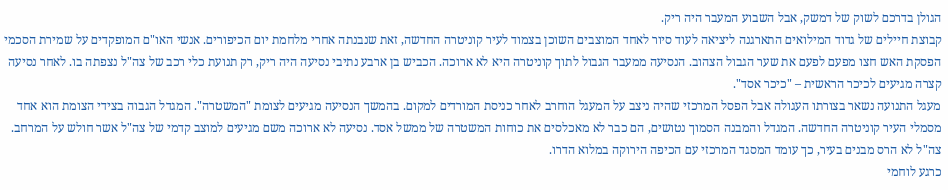הגולן בדרכם לשוק של דמשק, אבל השבוע המעבר היה ריק.
קבוצת חיילים של גדוד המילואים התארגנה ליציאה לעוד סיור לאחד המוצבים השוכן בצמוד לעיר קוניטרה החדשה, זאת שנבנתה אחרי מלחמת יום הכיפורים. אנשי האו"ם המופקדים על שמירת הסכמי הפסקת האש חצו מפעם לפעם את שער הגבול הצהוב. הנסיעה ממעבר הגבול לתוך קוניטרה היא לא ארוכה. הכביש בן ארבע נתיבי נסיעה היה ריק, רק תנועת כלי רכב של צה"ל נצפתה בו. לאחר נסיעה קצרה מגיעים לכיכר הראשית – "כיכר אסד".
מעגל התנועה נשאר בצורתו העגולה אבל הפסל המרכזי שהיה ניצב על המעגל הוחרב לאחר כניסת המורדים למקום. בהמשך הנסיעה מגיעים לצומת "המשטרה". המגדל הגבוה בצידי הצומת הוא אחד מסמלי העיר קוניטרה החדשה. המגדל והמבנה הסמוך נטושים, הם כבר לא מאכלסים את כוחות המשטרה של ממשל אסד. נסיעה לא ארוכה משם מגיעים למוצב קדמי של צה"ל אשר חולש על המרחב. צה"ל לא הרס מבנים בעיר, כך עומד המסגד המרכזי עם הכיפה הירוקה במלוא הדרו.
כרגע לוחמי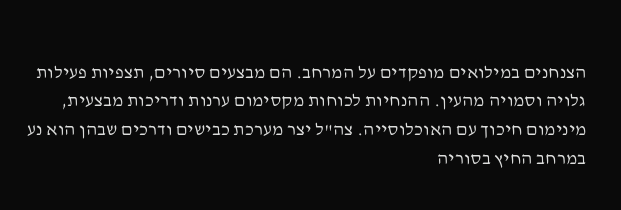הצנחנים במילואים מופקדים על המרחב. הם מבצעים סיורים, תצפיות פעילות גלויה וסמויה מהעין. ההנחיות לכוחות מקסימום ערנות ודריכות מבצעית, מינימום חיכוך עם האוכלוסייה. צה"ל יצר מערכת כבישים ודרכים שבהן הוא נע במרחב החיץ בסוריה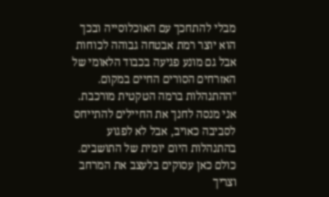מבלי להתחכך עם האוכלוסייה ובכך הוא יוצר רמת אבטחה גבוהה לכוחות אבל גם מונע פגיעה בכבוד הלאומי של האזרחים הסורים החיים במקום.
"ההתנהלות ברמה הטקטית מורכבת. אני מנסה לחנך את החיילים להתייחס לסביבה כאויב, אבל לא לפגוע בהתנהלות היום יומית של התושבים. כולם כאן עסוקים בלעצב את המרחב וצריך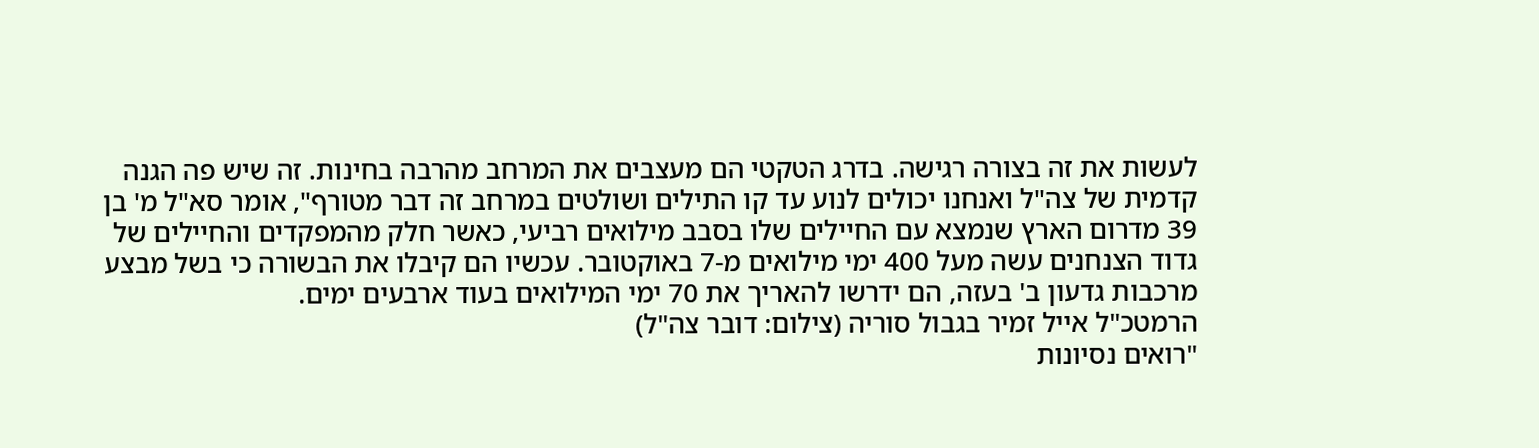לעשות את זה בצורה רגישה. בדרג הטקטי הם מעצבים את המרחב מהרבה בחינות. זה שיש פה הגנה קדמית של צה"ל ואנחנו יכולים לנוע עד קו התילים ושולטים במרחב זה דבר מטורף", אומר סא"ל מ' בן 39 מדרום הארץ שנמצא עם החיילים שלו בסבב מילואים רביעי, כאשר חלק מהמפקדים והחיילים של גדוד הצנחנים עשה מעל 400 ימי מילואים מ-7 באוקטובר. עכשיו הם קיבלו את הבשורה כי בשל מבצע מרכבות גדעון ב' בעזה, הם ידרשו להאריך את 70 ימי המילואים בעוד ארבעים ימים.
הרמטכ"ל אייל זמיר בגבול סוריה (צילום: דובר צה"ל)
"רואים נסיונות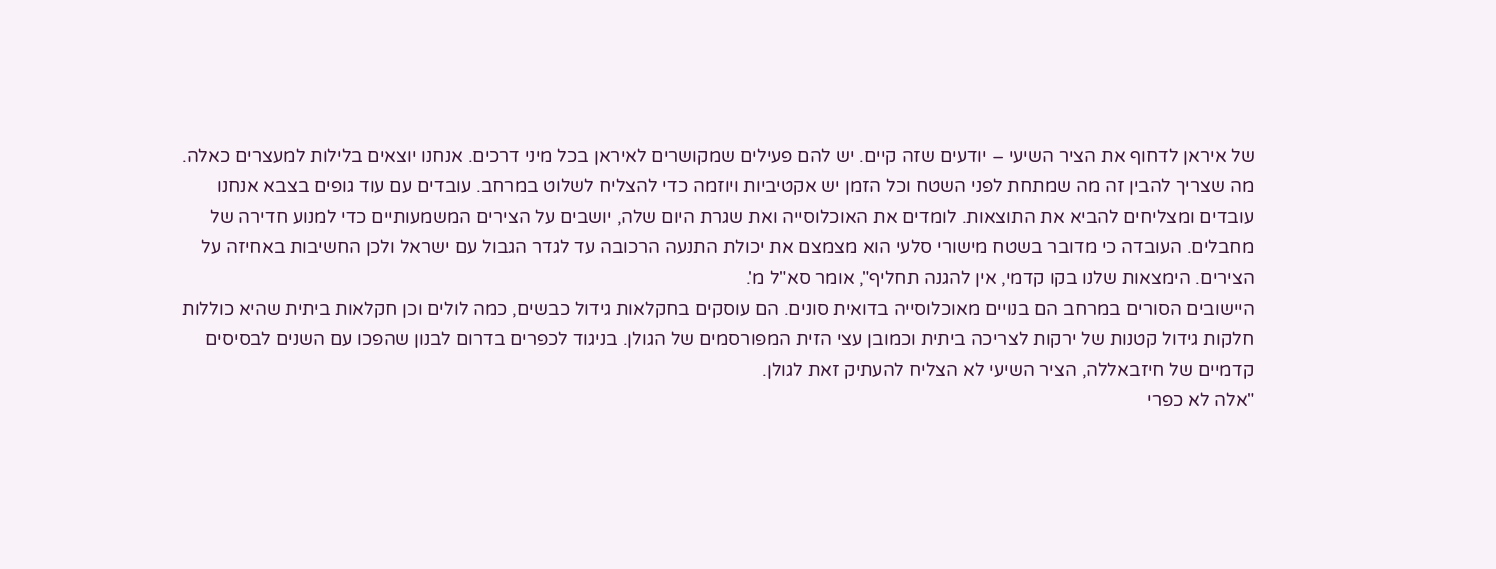של איראן לדחוף את הציר השיעי – יודעים שזה קיים. יש להם פעילים שמקושרים לאיראן בכל מיני דרכים. אנחנו יוצאים בלילות למעצרים כאלה. מה שצריך להבין זה מה שמתחת לפני השטח וכל הזמן יש אקטיביות ויוזמה כדי להצליח לשלוט במרחב. עובדים עם עוד גופים בצבא אנחנו עובדים ומצליחים להביא את התוצאות. לומדים את האוכלוסייה ואת שגרת היום שלה, יושבים על הצירים המשמעותיים כדי למנוע חדירה של מחבלים. העובדה כי מדובר בשטח מישורי סלעי הוא מצמצם את יכולת התנעה הרכובה עד לגדר הגבול עם ישראל ולכן החשיבות באחיזה על הצירים. הימצאות שלנו בקו קדמי, אין להגנה תחליף", אומר סא"ל מ'.
היישובים הסורים במרחב הם בנויים מאוכלוסייה בדואית סונים. הם עוסקים בחקלאות גידול כבשים, כמה לולים וכן חקלאות ביתית שהיא כוללות חלקות גידול קטנות של ירקות לצריכה ביתית וכמובן עצי הזית המפורסמים של הגולן. בניגוד לכפרים בדרום לבנון שהפכו עם השנים לבסיסים קדמיים של חיזבאללה, הציר השיעי לא הצליח להעתיק זאת לגולן.
"אלה לא כפרי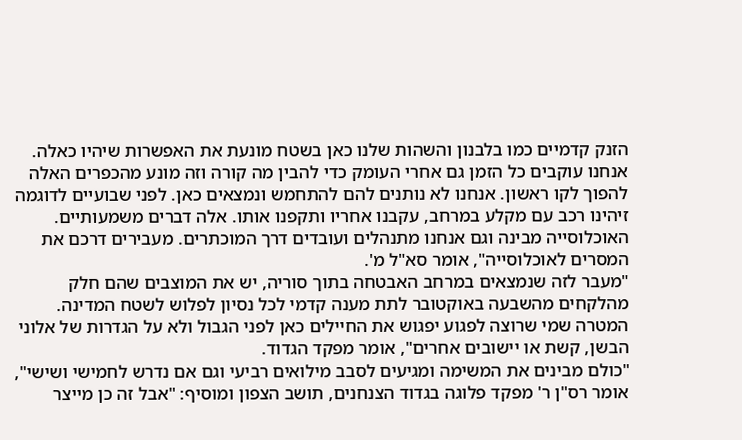הזנק קדמיים כמו בלבנון והשהות שלנו כאן בשטח מונעת את האפשרות שיהיו כאלה. אנחנו עוקבים כל הזמן גם אחרי העומק כדי להבין מה קורה וזה מונע מהכפרים האלה להפוך לקו ראשון. אנחנו לא נותנים להם להתחמש ונמצאים כאן. לפני שבועיים לדוגמה זיהינו רכב עם מקלע במרחב, עקבנו אחריו ותקפנו אותו. אלה דברים משמעותיים. האוכלוסייה מבינה וגם אנחנו מתנהלים ועובדים דרך המוכתרים. מעבירים דרכם את המסרים לאוכלוסייה", אומר סא"ל מ'.
"מעבר לזה שנמצאים במרחב האבטחה בתוך סוריה, יש את המוצבים שהם חלק מהלקחים מהשבעה באוקטובר לתת מענה קדמי לכל נסיון לפלוש לשטח המדינה. המטרה שמי שרוצה לפגוע יפגוש את החיילים כאן לפני הגבול ולא על הגדרות של אלוני הבשן, קשת או יישובים אחרים", אומר מפקד הגדוד.
"כולם מבינים את המשימה ומגיעים לסבב מילואים רביעי וגם אם נדרש לחמישי ושישי", אומר רס"ן ר' מפקד פלוגה בגדוד הצנחנים, תושב הצפון ומוסיף: "אבל זה כן מייצר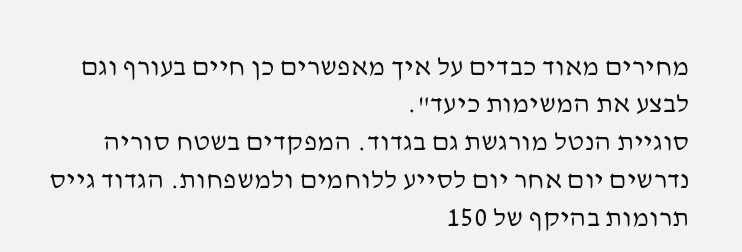מחירים מאוד כבדים על איך מאפשרים כן חיים בעורף וגם לבצע את המשימות כיעד".
סוגיית הנטל מורגשת גם בגדוד. המפקדים בשטח סוריה נדרשים יום אחר יום לסייע ללוחמים ולמשפחות. הגדוד גייס תרומות בהיקף של 150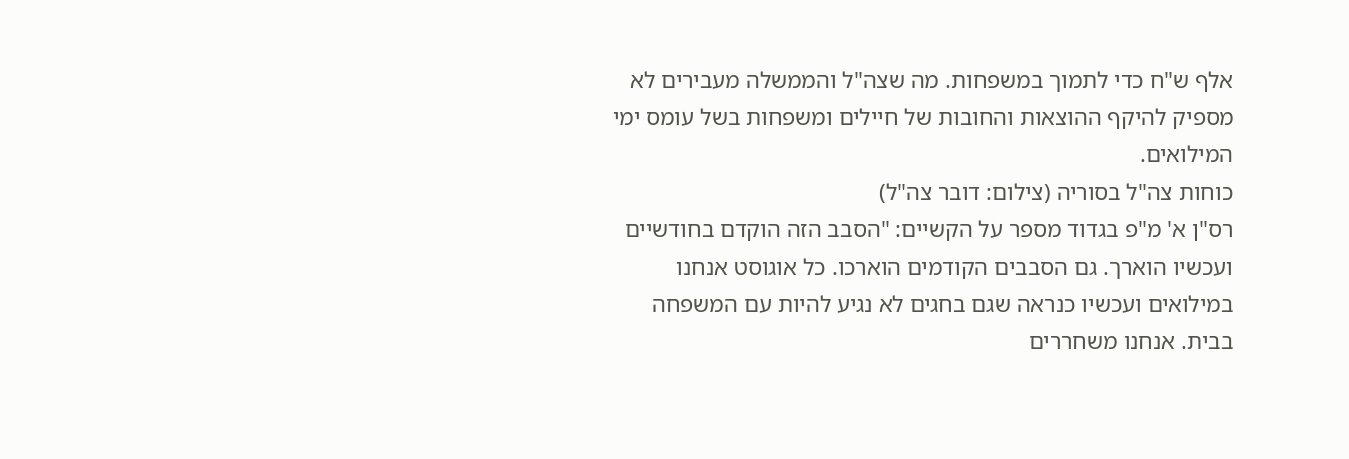אלף ש"ח כדי לתמוך במשפחות. מה שצה"ל והממשלה מעבירים לא מספיק להיקף ההוצאות והחובות של חיילים ומשפחות בשל עומס ימי המילואים.
כוחות צה"ל בסוריה (צילום: דובר צה"ל)
רס"ן א' מ"פ בגדוד מספר על הקשיים: "הסבב הזה הוקדם בחודשיים ועכשיו הוארך. גם הסבבים הקודמים הוארכו. כל אוגוסט אנחנו במילואים ועכשיו כנראה שגם בחגים לא נגיע להיות עם המשפחה בבית. אנחנו משחררים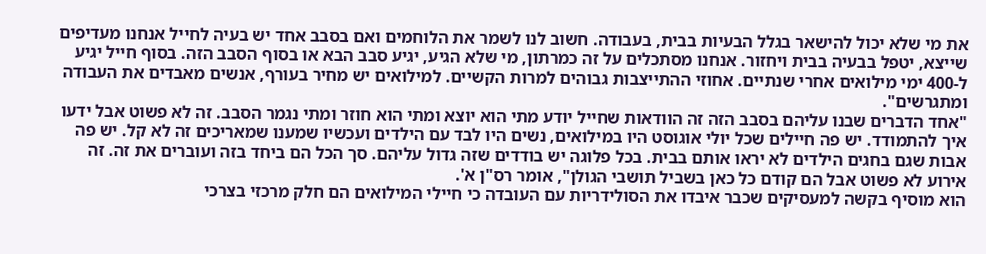את מי שלא יכול להישאר בגלל הבעיות בבית, בעבודה. חשוב לנו לשמר את הלוחמים ואם בסבב אחד יש בעיה לחייל אנחנו מעדיפים שייצא, יטפל בבעיה בבית ויחזור. אנחנו מסתכלים על זה כמרתון, מי שלא הגיע, יגיע סבב הבא או בסוף הסבב הזה. בסוף חייל יגיע ל-400 ימי מילואים אחרי שנתיים. אחוזי ההתייצבות גבוהים למרות הקשיים. למילואים יש מחיר בעורף, אנשים מאבדים את העבודה ומתגרשים".
"אחד הדברים שבנו עליהם בסבב הזה זה הוודאות שחייל יודע מתי הוא יוצא ומתי הוא חוזר ומתי נגמר הסבב. זה לא פשוט אבל ידעו איך להתמודד. יש פה חיילים שכל יולי אוגוסט היו במילואים, נשים היו לבד עם הילדים ועכשיו שמענו שמאריכים זה לא קל. יש פה אבות שגם בחגים הילדים לא יראו אותם בבית. בכל פלוגה יש בודדים שזה גדול עליהם. סך הכל הם ביחד בזה ועוברים את זה. זה אירוע לא פשוט אבל הם קודם כל כאן בשביל תושבי הגולן", אומר רס"ן א'.
הוא מוסיף בקשה למעסיקים שכבר איבדו את הסולידריות עם העובדה כי חיילי המילואים הם חלק מרכזי בצרכי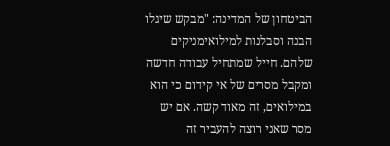הביטחון של המדינה: "מבקש שיגלו הבנה וסבלנות למילואימניקים שלהם. חייל שמתחיל עבודה חדשה ומקבל מסרים של אי קידום כי הוא במילואים, זה מאוד קשה. אם יש מסר שאני רוצה להעביר זה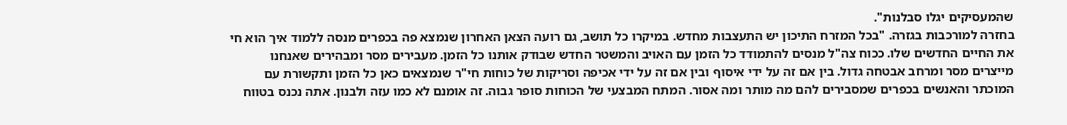שהמעסיקים יגלו סבלנות".
בחזרה למורכבות בגזרה. "בכל המזרח התיכון יש התעצבות מחדש. במיקרו כל תושב, גם רועה הצאן האחרון שנמצא פה בכפרים מנסה ללמוד איך הוא חי את החיים החדשים שלו. ככוח צה"ל מנסים להתמודד כל הזמן עם האויב והמשטר החדש שבודק אותנו כל הזמן. מעבירים מסר ומבהירים שאנחנו מייצרים מסר ומרחב אבטחה גדול. בין אם זה על ידי איסוף ובין אם זה על ידי אכיפה וסריקות של כוחות חי"ר שנמצאים כאן כל הזמן ותקשורת עם המוכתר והאנשים בכפרים שמסבירים להם מה מותר ומה אסור. המתח המבצעי של הכוחות סופר גבוה. זה אומנם לא כמו עזה ולבנון. אתה נכנס בטווח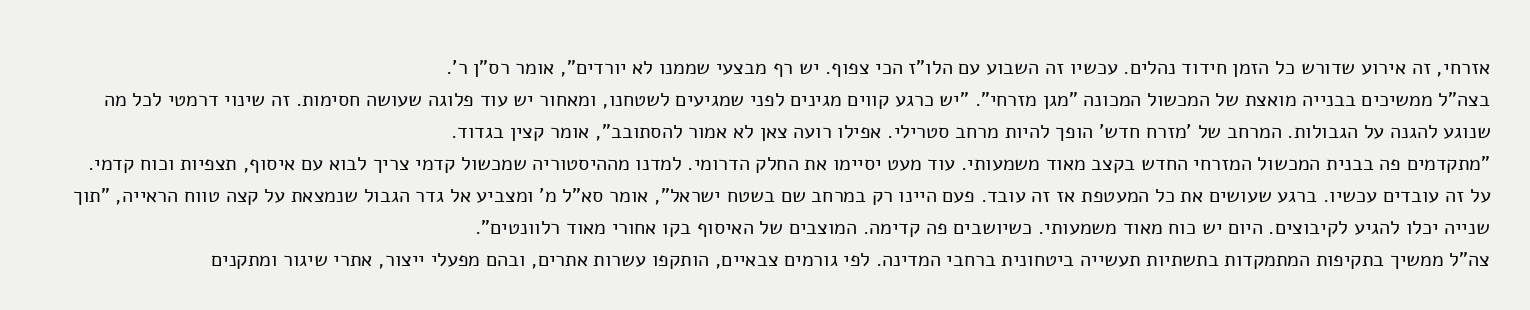אזרחי, זה אירוע שדורש כל הזמן חידוד נהלים. עכשיו זה השבוע עם הלו"ז הכי צפוף. יש רף מבצעי שממנו לא יורדים", אומר רס"ן ר'.
בצה"ל ממשיכים בבנייה מואצת של המכשול המכונה "מגן מזרחי". "יש כרגע קווים מגינים לפני שמגיעים לשטחנו, ומאחור יש עוד פלוגה שעושה חסימות. זה שינוי דרמטי לכל מה שנוגע להגנה על הגבולות. המרחב של 'מזרח חדש' הופך להיות מרחב סטרילי. אפילו רועה צאן לא אמור להסתובב", אומר קצין בגדוד.
"מתקדמים פה בבנית המכשול המזרחי החדש בקצב מאוד משמעותי. עוד מעט יסיימו את החלק הדרומי. למדנו מההיסטוריה שמכשול קדמי צריך לבוא עם איסוף, תצפיות וכוח קדמי. על זה עובדים עכשיו. ברגע שעושים את כל המעטפת אז זה עובד. פעם היינו רק במרחב שם בשטח ישראל", אומר סא"ל מ' ומצביע אל גדר הגבול שנמצאת על קצה טווח הראייה, "תוך שנייה יכלו להגיע לקיבוצים. היום יש כוח מאוד משמעותי. כשיושבים פה קדימה. המוצבים של האיסוף בקו אחורי מאוד רלוונטים".
צה"ל ממשיך בתקיפות המתמקדות בתשתיות תעשייה ביטחונית ברחבי המדינה. לפי גורמים צבאיים, הותקפו עשרות אתרים, ובהם מפעלי ייצור, אתרי שיגור ומתקנים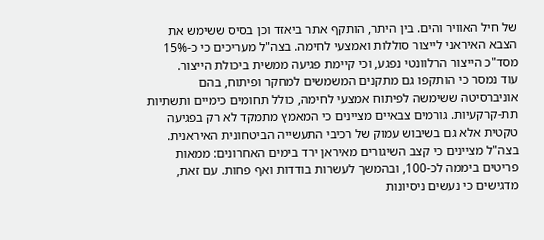של חיל האוויר והים. בין היתר, הותקף אתר ביאזד וכן בסיס ששימש את הצבא האיראני לייצור סוללות ואמצעי לחימה. בצה"ל מעריכים כי כ-15% מסד"כ הייצור הרלוונטי נפגע, וכי קיימת פגיעה ממשית ביכולת הייצור.
עוד נמסר כי הותקפו גם מתקנים המשמשים למחקר ופיתוח, בהם אוניברסיטה ששימשה לפיתוח אמצעי לחימה, כולל תחומים כימיים ותשתיות תת-קרקעיות. גורמים צבאיים מציינים כי המאמץ מתמקד לא רק בפגיעה טקטית אלא גם בשיבוש עמוק של רכיבי התעשייה הביטחונית האיראנית.
בצה"ל מציינים כי קצב השיגורים מאיראן ירד בימים האחרונים: ממאות פריטים ביממה לכ-100, ובהמשך לעשרות בודדות ואף פחות. עם זאת, מדגישים כי נעשים ניסיונות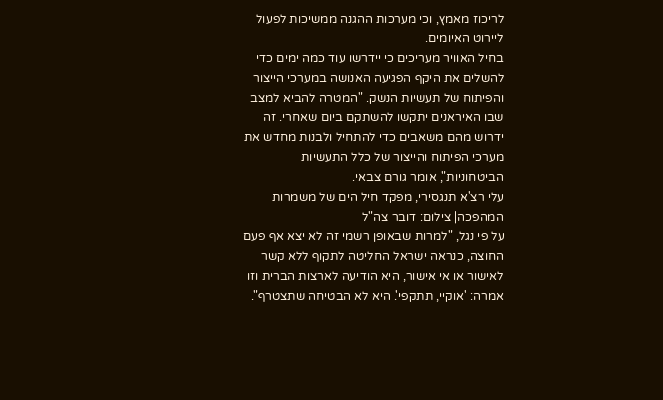לריכוז מאמץ, וכי מערכות ההגנה ממשיכות לפעול ליירוט האיומים.
בחיל האוויר מעריכים כי יידרשו עוד כמה ימים כדי להשלים את היקף הפגיעה האנושה במערכי הייצור והפיתוח של תעשיות הנשק. "המטרה להביא למצב שבו האיראנים יתקשו להשתקם ביום שאחרי. זה ידרוש מהם משאבים כדי להתחיל ולבנות מחדש את מערכי הפיתוח והייצור של כלל התעשיות הביטחוניות", אומר גורם צבאי.
עלי רצ'א תנגסירי, מפקד חיל הים של משמרות המהפכה| צילום: דובר צה"ל
על פי נגל, "למרות שבאופן רשמי זה לא יצא אף פעם החוצה, כנראה ישראל החליטה לתקוף ללא קשר לאישור או אי אישור, היא הודיעה לארצות הברית וזו אמרה: 'אוקיי, תתקפי'. היא לא הבטיחה שתצטרף".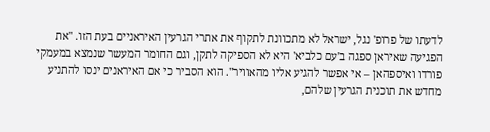לדעתו של פרופ' נגל, ישראל לא מתכוונת לתקוף את אתרי הגרעין האיראניים בעת הזו. "את הפגיעה שאיראן ספגה ב'עם כלביא' היא לא הספיקה לתקן, וגם החומר המעשר שנמצא במעמקי פורדו ואיספהאן – אי אפשר להגיע אליו מהאוויר". הוא הסביר כי אם האיראנים ינסו להתניע מחדש את תוכנית הגרעין שלהם,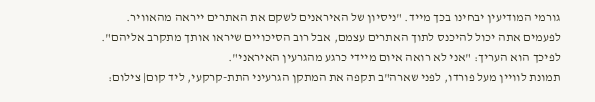גורמי המודיעין יבחינו בכך מייד. "ניסיון של האיראנים לשקם את האתרים ייראה מהאוויר. לפעמים אתה יכול להיכנס לתוך האתרים עצמם, אבל רוב הסיכויים שיראו אותך מתקרב אליהם". לפיכך הוא העריך: "אני לא רואה איום מיידי כרגע מהגרעין האיראני".
תמונת לוויין מעל פורדו, לפני שארה"ב תקפה את המתקן הגרעיני התת-קרקעי, ליד קום| צילום: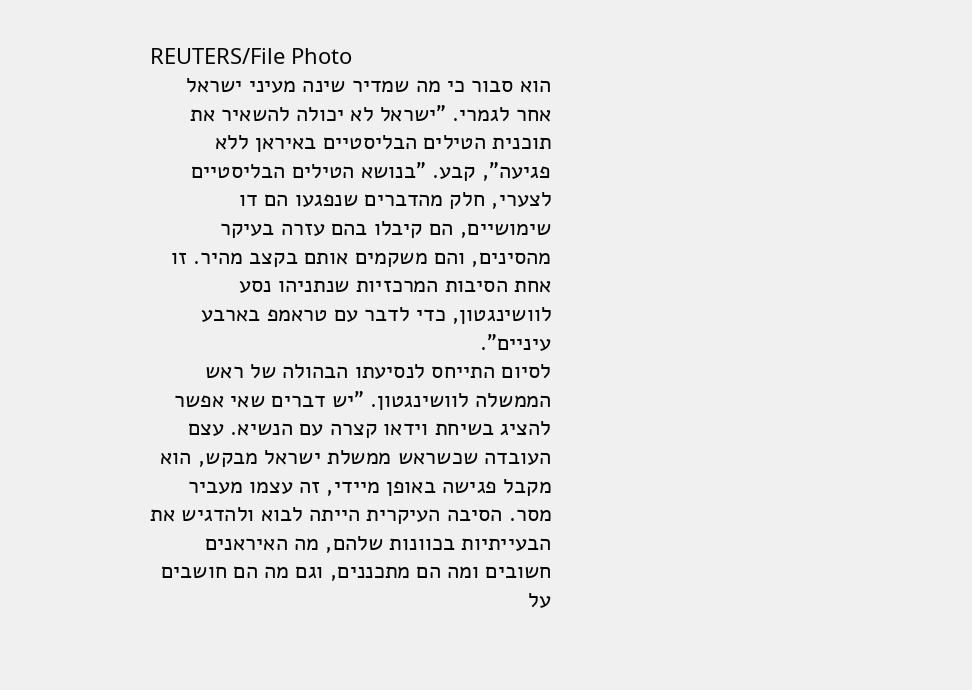REUTERS/File Photo
הוא סבור כי מה שמדיר שינה מעיני ישראל אחר לגמרי. "ישראל לא יכולה להשאיר את תוכנית הטילים הבליסטיים באיראן ללא פגיעה", קבע. "בנושא הטילים הבליסטיים לצערי, חלק מהדברים שנפגעו הם דו שימושיים, הם קיבלו בהם עזרה בעיקר מהסינים, והם משקמים אותם בקצב מהיר. זו אחת הסיבות המרכזיות שנתניהו נסע לוושינגטון, כדי לדבר עם טראמפ בארבע עיניים".
לסיום התייחס לנסיעתו הבהולה של ראש הממשלה לוושינגטון. "יש דברים שאי אפשר להציג בשיחת וידאו קצרה עם הנשיא. עצם העובדה שכשראש ממשלת ישראל מבקש, הוא מקבל פגישה באופן מיידי, זה עצמו מעביר מסר. הסיבה העיקרית הייתה לבוא ולהדגיש את הבעייתיות בכוונות שלהם, מה האיראנים חשובים ומה הם מתכננים, וגם מה הם חושבים על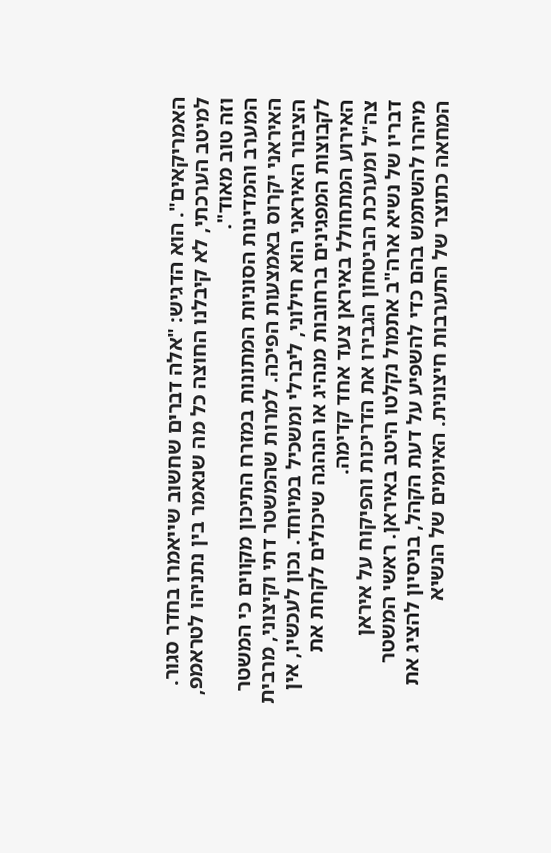האמריקאים". הוא הדגיש: "אלה דברים שחשוב שייאמרו בחדר סגור. למיטב הערכתי, לא קיבלנו החוצה כל מה שנאמר בין נתניהו לטראמפ, וזה טוב מאוד".
המערב והמדינות הסוניות המתונות במזרח התיכון מקווים כי המשטר האיראני יקרוס באמצעות הפיכה. למרות שהמשטר דתי וקיצוני, מרבית הציבור האיראני הוא חילוני, ליברלי ומשכיל במיוחד. נכון לעכשיו, אין לקבוצות המפגינים ברחובות מנהיג או הנהגה שיכולים לקחת את האירוע המתחולל באיראן צעד אחד קדימה.
צה"ל ומערכת הביטחון הגבירו את הדריכות והפיקוח על איראן
דבריו של נשיא ארה"ב אתמול נקלטו היטב באיראן. ראשי המשטר מיהרו להשתמש בהם כדי להשפיע על דעת הקהל, בניסיון להציג את המחאה כתוצר של התערבות חיצונית. האיומים של הנשיא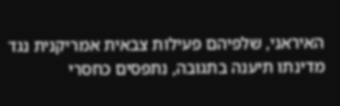האיראני, שלפיהם פעילות צבאית אמריקנית נגד מדינתו תיענה בתגובה, נתפסים כחסרי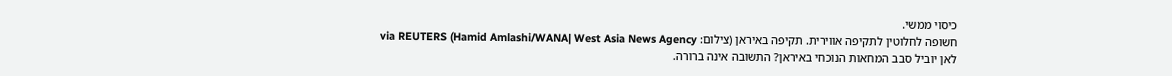כיסוי ממשי.
חשופה לחלוטין לתקיפה אווירית. תקיפה באיראן (צילום: Hamid Amlashi/WANA| West Asia News Agency) via REUTERS
לאן יוביל סבב המחאות הנוכחי באיראן? התשובה אינה ברורה.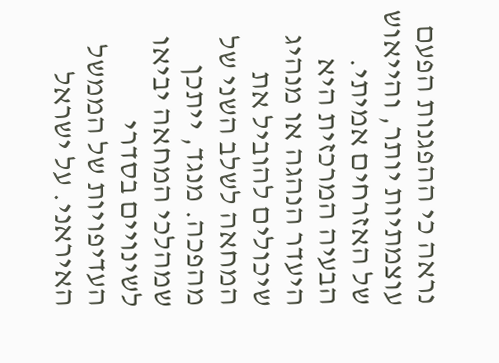נראה כי ההפגנות הפעם עוצמתיות יותר, והייאוש של האזרחים אמיתי. הבעיה המרכזית היא היעדר הנהגה או מנהיג שיכולים להוביל את המחאה לשלב השני של מהפכה. מנגד, ייתכן שמהלכי המחאה יביאו לשינויים בסדרי העדיפויות של הממשל האיראני. על ישראל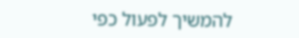להמשיך לפעול כפי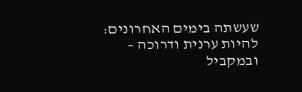שעשתה בימים האחרונים: להיות ערנית ודרוכה – ובמקביל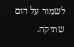לשמור על דום שתיקה.